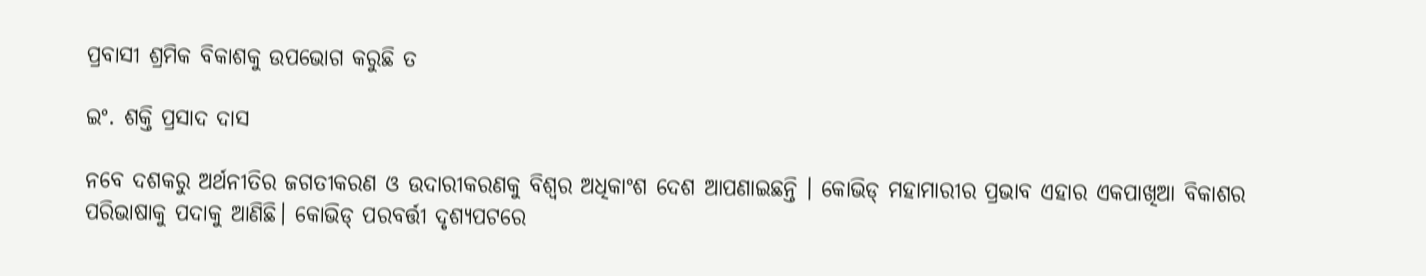ପ୍ରବାସୀ ଶ୍ରମିକ ବିକାଶକୁ ଉପଭୋଗ କରୁଛି ତ

ଇଂ. ଶକ୍ତି ପ୍ରସାଦ ଦାସ

ନବେ ଦଶକରୁ ଅର୍ଥନୀତିର ଜଗତୀକରଣ ଓ ଉଦାରୀକରଣକୁ ବିଶ୍ୱର ଅଧିକାଂଶ ଦେଶ ଆପଣାଇଛନ୍ତି । କୋଭିଡ୍‌ ମହାମାରୀର ପ୍ରଭାବ ଏହାର ଏକପାଖିଆ ବିକାଶର ପରିଭାଷାକୁ ପଦାକୁ ଆଣିଛି। କୋଭିଡ୍‌ ପରବର୍ତ୍ତୀ ଦୃଶ୍ୟପଟରେ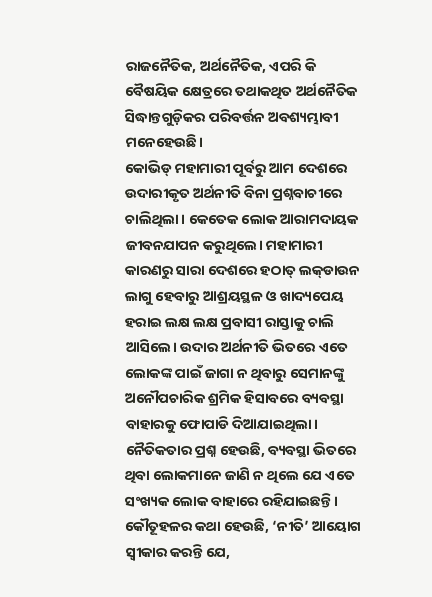ରାଜନୈତିକ, ଅର୍ଥନୈତିକ, ଏପରି କି ବୈଷୟିକ କ୍ଷେତ୍ରରେ ତଥାକଥିତ ଅର୍ଥନୈତିକ ସିଦ୍ଧାନ୍ତଗୁଡ଼ିକର ପରିବର୍ତ୍ତନ ଅବଶ୍ୟମ୍ଭାବୀ ମନେହେଉଛି।
କୋଭିଡ୍‌ ମହାମାରୀ ପୂର୍ବରୁ ଆମ ଦେଶରେ ଉଦାରୀକୃତ ଅର୍ଥନୀତି ବିନା ପ୍ରଶ୍ନବାଚୀରେ ଚାଲିଥିଲା। କେତେକ ଲୋକ ଆରାମଦାୟକ ଜୀବନଯାପନ କରୁଥିଲେ। ମହାମାରୀ କାରଣରୁ ସାରା ଦେଶରେ ହଠାତ୍‌ ଲକ୍‌ଡାଉନ ଲାଗୁ ହେବାରୁ ଆଶ୍ରୟସ୍ଥଳ ଓ ଖାଦ୍ୟପେୟ ହରାଇ ଲକ୍ଷ ଲକ୍ଷ ପ୍ରବାସୀ ରାସ୍ତାକୁ ଚାଲି ଆସିଲେ। ଉଦାର ଅର୍ଥନୀତି ଭିତରେ ଏତେ ଲୋକଙ୍କ ପାଇଁ ଜାଗା ନ ଥିବାରୁ ସେମାନଙ୍କୁ ଅନୌପଚାରିକ ଶ୍ରମିକ ହିସାବରେ ବ୍ୟବସ୍ଥା ବାହାରକୁ ଫୋପାଡି ଦିଆଯାଇଥିଲା। ନୈତିକତାର ପ୍ରଶ୍ନ ହେଉଛି, ବ୍ୟବସ୍ଥା ଭିତରେ ଥିବା ଲୋକମାନେ ଜାଣି ନ ଥିଲେ ଯେ ଏତେ ସଂଖ୍ୟକ ଲୋକ ବାହାରେ ରହିଯାଇଛନ୍ତି। କୌତୂହଳର କଥା ହେଉଛି, ‘ନୀତି’ ଆୟୋଗ ସ୍ବୀକାର କରନ୍ତି ଯେ,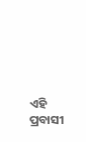ଏହି ପ୍ରବାସୀ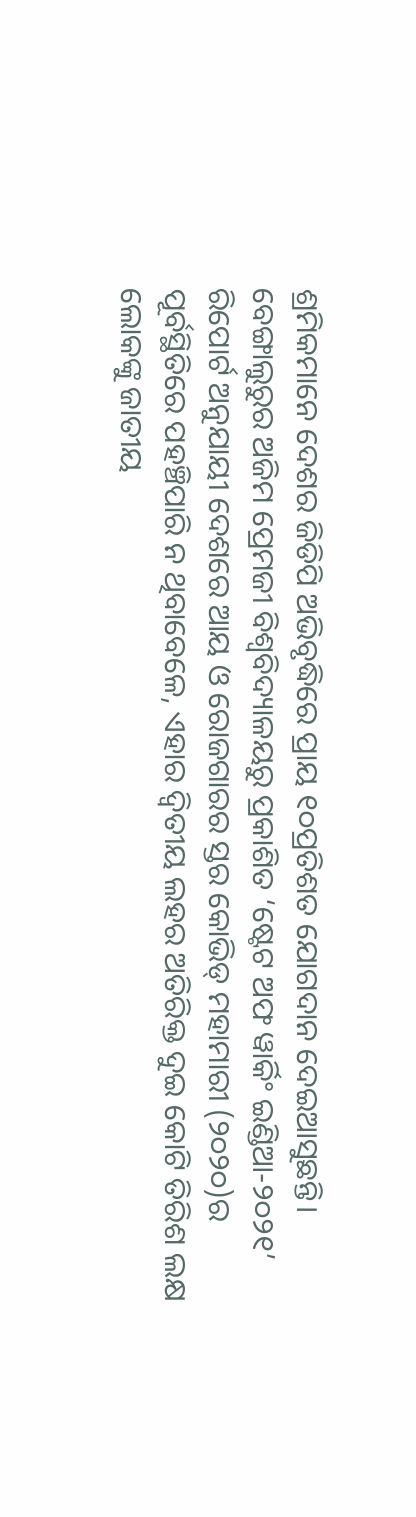ଶ୍ରମିକମାନେ ଦେଶର ଜିଡିପି ଅଭିବୃଦ୍ଧିରେ ପ୍ରାୟ ୧୦ପ୍ରତିଶତ ଯୋଗଦାନ ଦେଇଆସୁଛନ୍ତି।
ବେଙ୍ଗାଲୁରୁର ଅଜିମ ପ୍ରେମଜୀ ବିଶ୍ୱବିଦ୍ୟାଳୟରୁ ପ୍ରକାଶିତ ‘ଷ୍ଟେଟ ଅଫ ୱାର୍କିଂ ଇଣ୍ଡିଆ-୨୦୨୧’ ରିପୋର୍ଟ ଅନୁଯାୟୀ ଦେଶରେ ଆୟ ଓ ରୋଜଗାରର ସ୍ତର କୋଭିଡ୍‌ ମହାମାରୀ (୨୦୨୦)ର ପୂର୍ବସ୍ଥିତିରେ ପହଞ୍ଚିପାରି ନ ଥିବାବେଳେ, ଏହାର ଦ୍ୱିତୀୟ ଲହର ଅତିରିକ୍ତ ଦୁଇ କୋଟି ତିରିଶ ଲକ୍ଷ ଲୋକଙ୍କୁ ଜାତୀୟ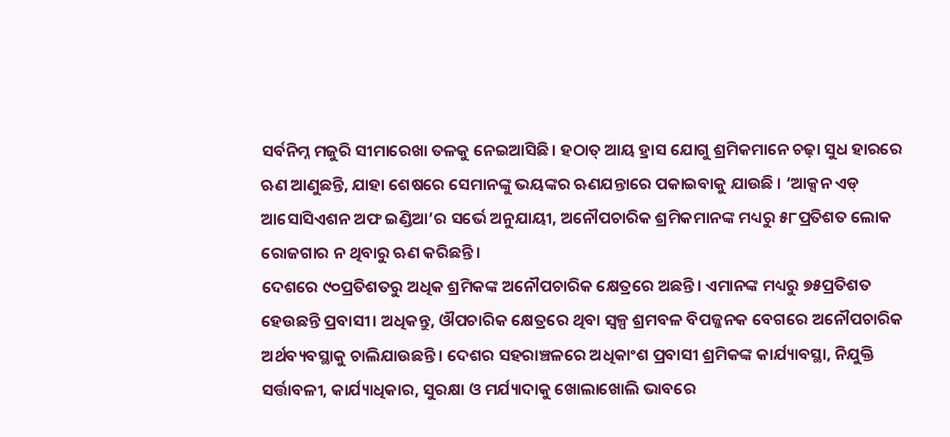ସର୍ବନିମ୍ନ ମଜୁରି ସୀମାରେଖା ତଳକୁ ନେଇଆସିଛି। ହଠାତ୍‌ ଆୟ ହ୍ରାସ ଯୋଗୁ ଶ୍ରମିକମାନେ ଚଢ଼ା ସୁଧ ହାରରେ ଋଣ ଆଣୁଛନ୍ତି, ଯାହା ଶେଷରେ ସେମାନଙ୍କୁ ଭୟଙ୍କର ଋଣଯନ୍ତାରେ ପକାଇବାକୁ ଯାଉଛି । ‘ଆକ୍ସନ ଏଡ୍‌ ଆସୋସିଏଶନ ଅଫ ଇଣ୍ଡିଆ’ର ସର୍ଭେ ଅନୁଯାୟୀ, ଅନୌପଚାରିକ ଶ୍ରମିକମାନଙ୍କ ମଧ୍ୟରୁ ୫୮ପ୍ରତିଶତ ଲୋକ ରୋଜଗାର ନ ଥିବାରୁ ଋଣ କରିଛନ୍ତି।
ଦେଶରେ ୯୦ପ୍ରତିଶତରୁ ଅଧିକ ଶ୍ରମିକଙ୍କ ଅନୌପଚାରିକ କ୍ଷେତ୍ରରେ ଅଛନ୍ତି। ଏମାନଙ୍କ ମଧ୍ୟରୁ ୭୫ପ୍ରତିଶତ ହେଉଛନ୍ତି ପ୍ରବାସୀ। ଅଧିକନ୍ତୁ, ଔପଚାରିକ କ୍ଷେତ୍ରରେ ଥିବା ସ୍ବଳ୍ପ ଶ୍ରମବଳ ବିପଜ୍ଜନକ ବେଗରେ ଅନୌପଚାରିକ ଅର୍ଥବ୍ୟବସ୍ଥାକୁ ଚାଲିଯାଉଛନ୍ତି। ଦେଶର ସହରାଞ୍ଚଳରେ ଅଧିକାଂଶ ପ୍ରବାସୀ ଶ୍ରମିକଙ୍କ କାର୍ଯ୍ୟାବସ୍ଥା, ନିଯୁକ୍ତି ସର୍ତ୍ତାବଳୀ, କାର୍ଯ୍ୟାଧିକାର, ସୁରକ୍ଷା ଓ ମର୍ଯ୍ୟାଦାକୁ ଖୋଲାଖୋଲି ଭାବରେ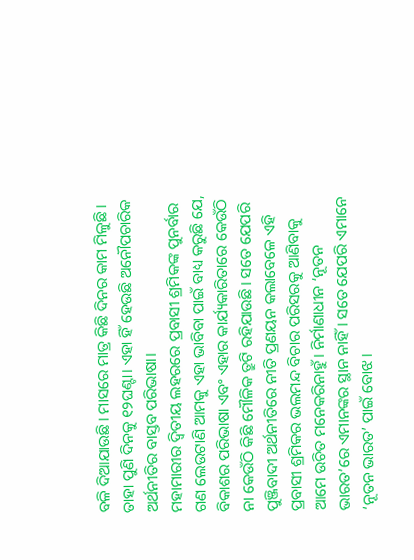ବଳି ଦିଆଯାଉଛି। ମାସରେ ମାତ୍ର କିଛି ଦିନର କାମ ମିଳୁଛି। ତାହା ପୁଣି ଦିନକୁ ୧୨ଘଣ୍ଟା। ଏହା ହିଁ ହେଉଛି ଅନୌପଚାରିକ ଅର୍ଥନୀତିର ବାସ୍ତବ ପରିଭାଷା।
ମହାମାରୀର ଦ୍ୱିତୀୟ ଲହରରେ ପ୍ରବାସୀ ଶ୍ରମିକଙ୍କ ପୁନର୍ବାର ଗଣ ଲେଉଟାଣି ଆମକୁ ଏହା ଭାବିବା ପାଇଁ ବାଧ୍ୟ କରୁଛି ଯେ, ବିକାଶର ପରିଭାଷା ଏବଂ ଏହାର କାର୍ଯ୍ୟକାରିତାରେ କେଉଁଠି ନା କେଉଁଠି କିଛି ମୌଳିକ ତ୍ରୁଟି ରହିଯାଉଛି। ସତେ ଯେପରି ପୁଞ୍ଜିବାଦୀ ଅର୍ଥନୀତିରେ ନୀତି ପ୍ରଣୟନ କଲାବେଳେ ଏହି ପ୍ରବାସୀ ଶ୍ରମିକର ଭଲମନ୍ଦ ବିଚାର ପରିସରକୁ ଆଣିବାକୁ ଆମେ ଉଚିତ ମନେକରିନାହୁଁ। ନିର୍ମାଣାଧୀନ ‘ନୂତନ ଭାରତ’ରେ ଏମାନଙ୍କର ସ୍ଥାନ ନାହିଁ। ସତେ ଯେପରି ଏମାନେ ‘ନୂତନ ଭାରତ’ ପାଇଁ ବୋଝ।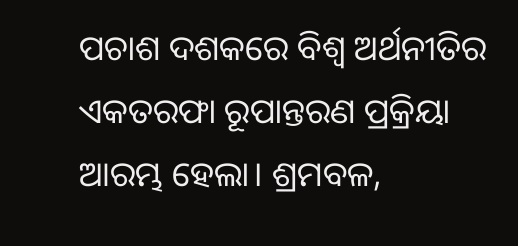ପଚାଶ ଦଶକରେ ବିଶ୍ୱ ଅର୍ଥନୀତିର ଏକତରଫା ରୂପାନ୍ତରଣ ପ୍ରକ୍ରିୟା ଆରମ୍ଭ ହେଲା। ଶ୍ରମବଳ,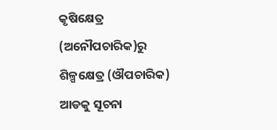କୃଷିକ୍ଷେତ୍ର (ଅନୌପଚାରିକ)ରୁ ଶିଳ୍ପକ୍ଷେତ୍ର (ଔପଚାରିକ) ଆଡକୁ ସୂଚନା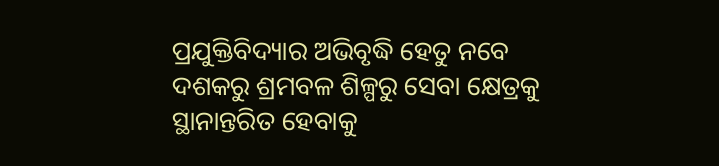ପ୍ରଯୁକ୍ତିବିଦ୍ୟାର ଅଭିବୃଦ୍ଧି ହେତୁ ନବେ ଦଶକରୁ ଶ୍ରମବଳ ଶିଳ୍ପରୁ ସେବା କ୍ଷେତ୍ରକୁ ସ୍ଥାନାନ୍ତରିତ ହେବାକୁ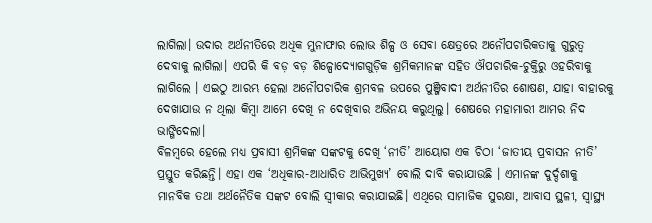ଲାଗିଲା। ଉଦାର ଅର୍ଥନୀତିରେ ଅଧିକ ମୁନାଫାର ଲୋଭ ଶିଳ୍ପ ଓ ସେବା କ୍ଷେତ୍ରରେ ଅନୌପଚାରିକତାକୁ ଗୁରୁତ୍ୱ ଦେବାକୁ ଲାଗିଲା। ଏପରି କି ବଡ଼ ବଡ଼ ଶିଳ୍ପୋଦ୍ୟୋଗଗୁଡ଼ିକ ଶ୍ରମିକମାନଙ୍କ ସହିତ ଔପଚାରିକ-ଚୁକ୍ତିରୁ ଓହରିବାକୁ ଲାଗିଲେ । ଏଇଠୁ ଆରମ୍ଭ ହେଲା ଅନୌପଚାରିକ ଶ୍ରମବଳ ଉପରେ ପୁଞ୍ଜିବାଦୀ ଅର୍ଥନୀତିର ଶୋଷଣ, ଯାହା ବାହାରକୁ ଦେଖାଯାଉ ନ ଥିଲା କିମ୍ବା ଆମେ ଦେଖି ନ ଦେଖିବାର ଅଭିନୟ କରୁଥିଲୁ। ଶେଷରେ ମହାମାରୀ ଆମର ନିଦ ଭାଙ୍ଗିଦେଲା।
ବିଳମ୍ବରେ ହେଲେ ମଧ୍ୟ ପ୍ରବାସୀ ଶ୍ରମିକଙ୍କ ସଙ୍କଟକୁ ଦେଖି ‘ନୀତି’ ଆୟୋଗ ଏକ ଚିଠା ‘ଜାତୀୟ ପ୍ରବାସନ ନୀତି’ ପ୍ରସ୍ତୁତ କରିଛନ୍ତି। ଏହା ଏକ ‘ଅଧିକାର-ଆଧାରିତ ଆଭିମୁଖ୍ୟ’ ବୋଲି ଦାବି କରାଯାଉଛି । ଏମାନଙ୍କ ଦୁର୍ଦ୍ଦଶାକୁ ମାନବିକ ତଥା ଅର୍ଥନୈତିକ ସଙ୍କଟ ବୋଲି ସ୍ବୀକାର କରାଯାଇଛି। ଏଥିରେ ସାମାଜିକ ସୁରକ୍ଷା, ଆବାସ ସ୍ଥଳୀ, ସ୍ବାସ୍ଥ୍ୟ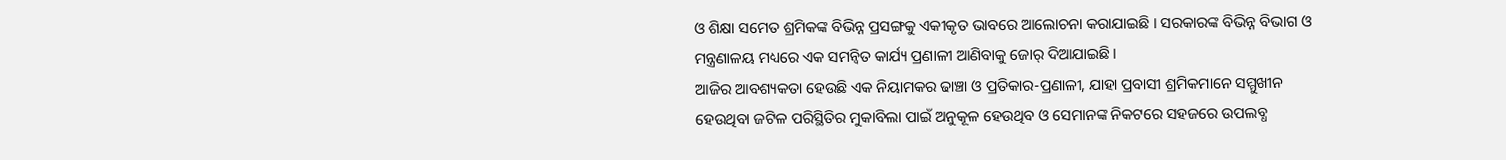ଓ ଶିକ୍ଷା ସମେତ ଶ୍ରମିକଙ୍କ ବିଭିନ୍ନ ପ୍ରସଙ୍ଗକୁ ଏକୀକୃତ ଭାବରେ ଆଲୋଚନା କରାଯାଇଛି । ସରକାରଙ୍କ ବିଭିନ୍ନ ବିଭାଗ ଓ ମନ୍ତ୍ରଣାଳୟ ମଧ୍ୟରେ ଏକ ସମନ୍ବିତ କାର୍ଯ୍ୟ ପ୍ରଣାଳୀ ଆଣିବାକୁ ଜୋର୍‌ ଦିଆଯାଇଛି।
ଆଜିର ଆବଶ୍ୟକତା ହେଉଛି ଏକ ନିୟାମକର ଢାଞ୍ଚା ଓ ପ୍ରତିକାର-ପ୍ରଣାଳୀ, ଯାହା ପ୍ରବାସୀ ଶ୍ରମିକମାନେ ସମ୍ମୁଖୀନ ହେଉଥିବା ଜଟିଳ ପରିସ୍ଥିତିର ମୁକାବିଲା ପାଇଁ ଅନୁକୂଳ ହେଉଥିବ ଓ ସେମାନଙ୍କ ନିକଟରେ ସହଜରେ ଉପଲବ୍ଧ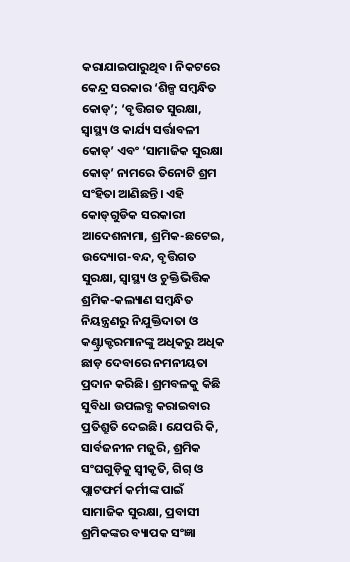କରାଯାଇପାରୁଥିବ। ନିକଟରେ କେନ୍ଦ୍ର ସରକାର ‘ଶିଳ୍ପ ସମ୍ବନ୍ଧିତ କୋଡ୍‌’; ‘ବୃତ୍ତିଗତ ସୁରକ୍ଷା, ସ୍ବାସ୍ଥ୍ୟ ଓ କାର୍ଯ୍ୟ ସର୍ତ୍ତାବଳୀ କୋଡ୍‌’ ଏବଂ ‘ସାମାଜିକ ସୁରକ୍ଷା କୋଡ୍‌’ ନାମରେ ତିନୋଟି ଶ୍ରମ ସଂହିତା ଆଣିଛନ୍ତି। ଏହି କୋଡ୍‌ଗୁଡିକ ସରକାରୀ ଆଦେଶନାମା, ଶ୍ରମିକ-ଛଟେଇ, ଉଦ୍ୟୋଗ-ବନ୍ଦ, ବୃତ୍ତିଗତ ସୁରକ୍ଷା, ସ୍ବାସ୍ଥ୍ୟ ଓ ଚୁକ୍ତିଭିତ୍ତିକ ଶ୍ରମିକ-କଲ୍ୟାଣ ସମ୍ବନ୍ଧିତ ନିୟନ୍ତ୍ରଣରୁ ନିଯୁକ୍ତିଦାତା ଓ କଣ୍ଟ୍ରାକ୍ଟରମାନଙ୍କୁ ଅଧିକରୁ ଅଧିକ ଛାଡ଼ ଦେବାରେ ନମନୀୟତା ପ୍ରଦାନ କରିଛି। ଶ୍ରମବଳକୁ କିଛି ସୁବିଧା ଉପଲବ୍ଧ କରାଇବାର ପ୍ରତିଶ୍ରୁତି ଦେଇଛି। ଯେପରି କି, ସାର୍ବଜନୀନ ମଜୁରି, ଶ୍ରମିକ ସଂଘଗୁଡ଼ିକୁ ସ୍ବୀକୃତି, ଗିଗ୍‌ ଓ ପ୍ଲାଟଫର୍ମ କର୍ମୀଙ୍କ ପାଇଁ ସାମାଜିକ ସୁରକ୍ଷା, ପ୍ରବାସୀ ଶ୍ରମିକଙ୍କର ବ୍ୟାପକ ସଂଜ୍ଞା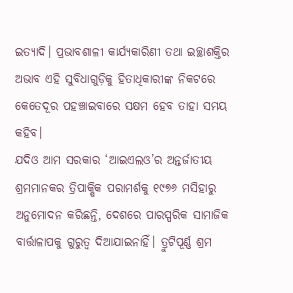ଇତ୍ୟାଦି। ପ୍ରଭାବଶାଳୀ କାର୍ଯ୍ୟକାରିଣୀ ତଥା ଇଚ୍ଛାଶକ୍ତିର ଅଭାବ ଏହି ସୁବିଧାଗୁଡ଼ିକୁ ହିତାଧିକାରୀଙ୍କ ନିକଟରେ କେତେଦୂର ପହଞ୍ଚାଇବାରେ ସକ୍ଷମ ହେବ ତାହା ସମୟ କହିବ।
ଯଦିଓ ଆମ ସରକାର ‘ଆଇଏଲଓ’ର ଅନ୍ତର୍ଜାତୀୟ ଶ୍ରମମାନକର ତ୍ରିପାକ୍ଷିକ ପରାମର୍ଶକୁ ୧୯୭୬ ମସିହାରୁ ଅନୁମୋଦନ କରିଛନ୍ତି, ଦେଶରେ ପାରସ୍ପରିକ ସାମାଜିକ ବାର୍ତ୍ତାଳାପକୁ ଗୁରୁତ୍ୱ ଦିଆଯାଇନାହିଁ। ତ୍ରୁଟିପୂର୍ଣ୍ଣ ଶ୍ରମ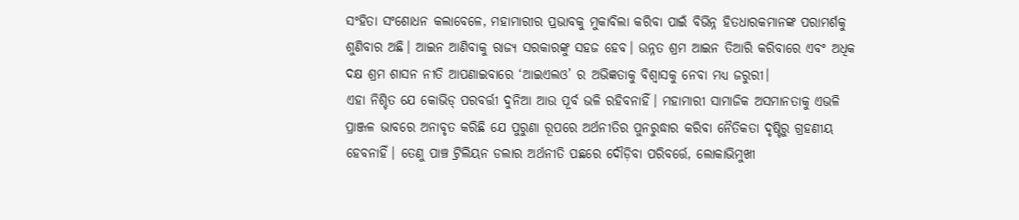ସଂହିତା ସଂଶୋଧନ କଲାବେଳେ, ମହାମାରୀର ପ୍ରଭାବକୁ ମୁକାବିଲା କରିବା ପାଇଁ ବିଭିନ୍ନ ହିତଧାରକମାନଙ୍କ ପରାମର୍ଶକୁ ଶୁଣିବାର ଅଛି। ଆଇନ ଆଣିବାକୁ ରାଜ୍ୟ ସରକାରଙ୍କୁ ସହଜ ହେବ। ଉନ୍ନତ ଶ୍ରମ ଆଇନ ତିଆରି କରିବାରେ ଏବଂ ଅଧିକ ଦକ୍ଷ ଶ୍ରମ ଶାସନ ନୀତି ଆପଣାଇବାରେ ‘ଆଇଏଲଓ’ ର ଅଭିଜ୍ଞତାକୁ ବିଶ୍ୱାସକୁ ନେବା ମଧ୍ୟ ଜରୁରୀ।
ଏହା ନିଶ୍ଚିତ ଯେ କୋଭିଡ୍‌ ପରବର୍ତ୍ତୀ ଦୁନିଆ ଆଉ ପୂର୍ବ ଭଳି ରହିବନାହିଁ। ମହାମାରୀ ସାମାଜିକ ଅସମାନତାକୁ ଏଭଳି ପ୍ରାଞ୍ଜଳ ଭାବରେ ଅନାବୃତ କରିଛି ଯେ ପୁରୁଣା ରୂପରେ ଅର୍ଥନୀତିର ପୁନରୁଦ୍ଧାର କରିବା ନୈତିକତା ଦୃଷ୍ଟିରୁ ଗ୍ରହଣୀୟ ହେବନାହିଁ। ତେଣୁ ପାଞ୍ଚ ଟ୍ରିଲିୟନ ଡଲାର ଅର୍ଥନୀତି ପଛରେ ଦୌଡ଼ିବା ପରିବର୍ତ୍ତେ, ଲୋକାଭିମୁଖୀ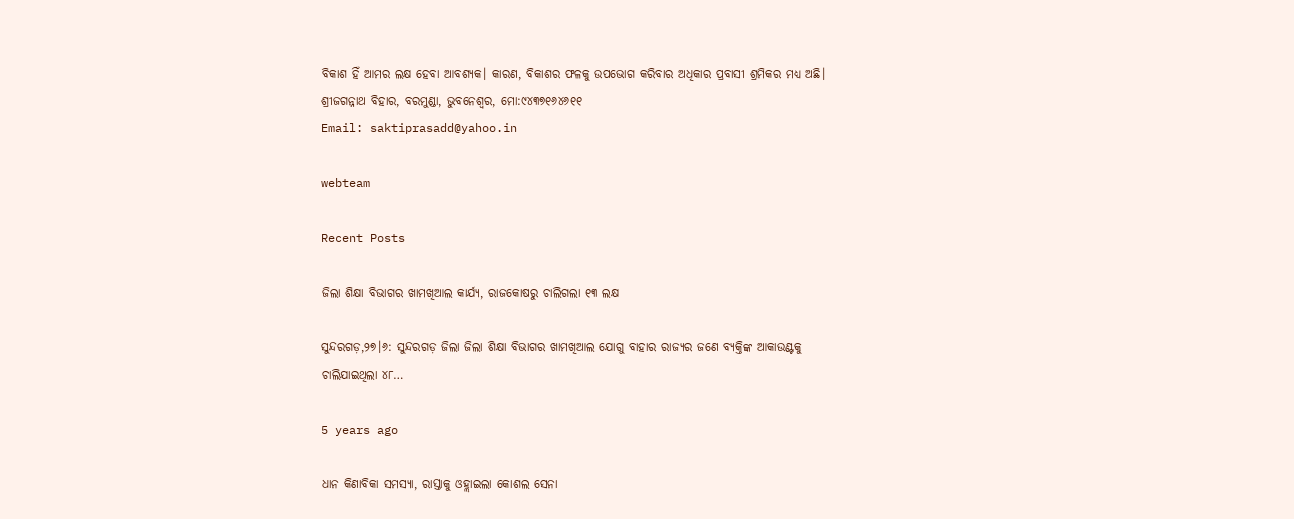ବିକାଶ ହିଁ ଆମର ଲକ୍ଷ ହେବା ଆବଶ୍ୟକ। କାରଣ, ବିକାଶର ଫଳକୁ ଉପଭୋଗ କରିବାର ଅଧିକାର ପ୍ରବାସୀ ଶ୍ରମିକର ମଧ୍ୟ ଅଛି।
ଶ୍ରୀଜଗନ୍ନାଥ ବିହାର, ବରମୁଣ୍ଡା, ଭୁବନେଶ୍ୱର, ମୋ:୯୪୩୭୧୬୪୬୧୧
Email: saktiprasadd@yahoo.in

webteam

Recent Posts

ଜିଲା ଶିକ୍ଷା ବିଭାଗର ଖାମଖିଆଲ କାର୍ଯ୍ୟ, ରାଜକୋଷରୁ ଚାଲିଗଲା ୧୩ ଲକ୍ଷ

ସୁନ୍ଦରଗଡ଼,୨୭।୬: ସୁନ୍ଦରଗଡ଼ ଜିଲା ଜିଲା ଶିକ୍ଷା ବିଭାଗର ଖାମଖିଆଲ ଯୋଗୁ ବାହାର ରାଜ୍ୟର ଜଣେ ବ୍ୟକ୍ତିଙ୍କ ଆକାଉଣ୍ଟକୁ ଚାଲିଯାଇଥିଲା ୪୮…

5 years ago

ଧାନ କିଣାବିକା ସମସ୍ୟା, ରାସ୍ତାକୁ ଓହ୍ଲାଇଲା କୋଶଲ ସେନା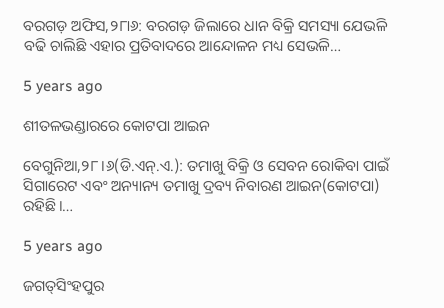ବରଗଡ଼ ଅଫିସ,୨୮ା୬: ବରଗଡ଼ ଜିଲାରେ ଧାନ ବିକ୍ରି ସମସ୍ୟା ଯେଭଳି ବଢି ଚାଲିଛି ଏହାର ପ୍ରତିବାଦରେ ଆନ୍ଦୋଳନ ମଧ୍ୟ ସେଭଳି…

5 years ago

ଶୀତଳଭଣ୍ଡାରରେ କୋଟପା ଆଇନ

ବେଗୁନିଆ,୨୮।୬(ଡି.ଏନ୍‌.ଏ.): ତମାଖୁ ବିକ୍ରି ଓ ସେବନ ରୋକିବା ପାଇଁ ସିଗାରେଟ ଏବଂ ଅନ୍ୟାନ୍ୟ ତମାଖୁ ଦ୍ରବ୍ୟ ନିବାରଣ ଆଇନ(କୋଟପା) ରହିଛି।…

5 years ago

ଜଗତ୍‌ସିଂହପୁର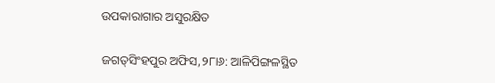ଉପକାରାଗାର ଅସୁରକ୍ଷିତ

ଜଗତ୍‌ସିଂହପୁର ଅଫିସ,୨୮ା୬: ଆଳିପିଙ୍ଗଳସ୍ଥିତ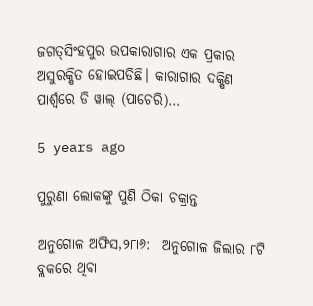ଜଗତ୍‌ସିଂହପୁର ଉପକାରାଗାର ଏକ ପ୍ରକାର ଅସୁରକ୍ଷିତ ହୋଇପଡିଛି। କାରାଗାର ଦକ୍ଷିଣ ପାର୍ଶ୍ୱରେ ଡି ୱାଲ୍‌ (ପାଚେରି)…

5 years ago

ପୁରୁଣା ଲୋକଙ୍କୁ ପୁଣି ଠିକା ଚକ୍ରାନ୍ତ

ଅନୁଗୋଳ ଅଫିସ,୨୮ା୬:  ଅନୁଗୋଳ ଜିଲାର ୮ଟି ବ୍ଲକରେ ଥିବା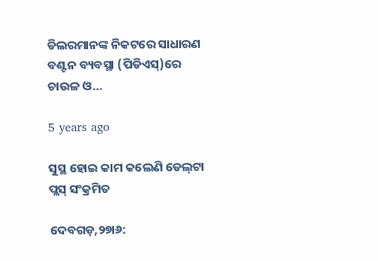ଡିଲରମାନଙ୍କ ନିକଟରେ ସାଧାରଣ ବଣ୍ଟନ ବ୍ୟବସ୍ଥା (ପିଡିଏସ୍‌)ରେ ଚାଉଳ ଓ…

5 years ago

ସୁସ୍ଥ ହୋଇ କାମ କଲେଣି ଡେଲ୍‌ଟା ପ୍ଲସ୍‌ ସଂକ୍ରମିତ

ଦେବଗଡ଼,୨୭ା୬: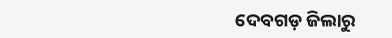ଦେବଗଡ଼ ଜିଲାରୁ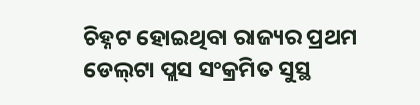ଚିହ୍ନଟ ହୋଇଥିବା ରାଜ୍ୟର ପ୍ରଥମ ଡେଲ୍‌ଟା ପ୍ଲସ ସଂକ୍ରମିତ ସୁସ୍ଥ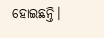ହୋଇଛନ୍ତି।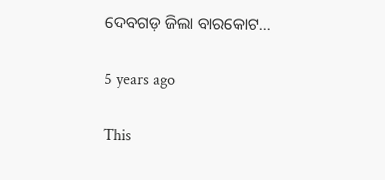ଦେବଗଡ଼ ଜିଲା ବାରକୋଟ…

5 years ago

This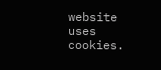website uses cookies.